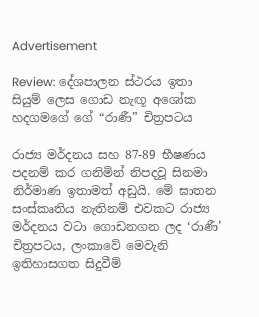Advertisement

Review: දේශපාලන ස්ථරය ඉතා සියුම් ලෙස ගොඩ නැඟූ අශෝක හදගමගේ ගේ “රාණී” චිත්‍රපටය

රාජ්‍ය මර්දනය සහ 87-89 භීෂණය පදනම් කර ගනිමින් නිපදවූ සිනමා නිර්මාණ ඉතාමත් අඩුයි. මේ ඝාතන සංස්කෘතිය නැතිනම් එවකට රාජ්‍ය ම‍ර්දනය වටා ගොඩනගන ලද ‘රාණී’ චිත්‍රපටය, ලංකාවේ මෙවැනි ඉතිහාසගත සිදුවීම්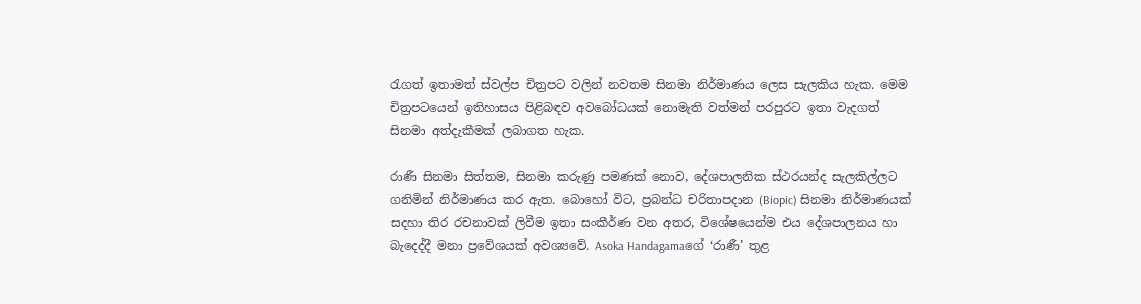රැගත් ඉතාමත් ස්වල්ප චිත්‍රපට වලින් නවතම සිනමා නිර්මාණය ලෙස සැලකිය හැක. මෙම චිත්‍රපටයෙන් ඉතිහාසය පිළිබඳව අවබෝධයක් නොමැති වත්මන් පරපුරට ඉතා වැදගත් සිනමා අත්දැකීමක් ලබාගත හැක.

රාණී සිනමා සිත්තම, සිනමා කරුණු පමණක් නොව, දේශපාලනික ස්ථරයන්ද සැලකිල්ලට ගනිමින් නිර්මාණය කර ඇත. බොහෝ විට, ප්‍රබන්ධ චරිතාපදාන (Biopic) සිනමා නිර්මාණයක් සදහා තිර රචනාවක් ලිවීම ඉතා සංකීර්ණ වන අතර, විශේෂයෙන්ම එය දේශපාලනය හා බැදෙද්දී මනා ප්‍රවේශයක් අවශ්‍යවේ. Asoka Handagamaගේ ‘රාණී’ තුළ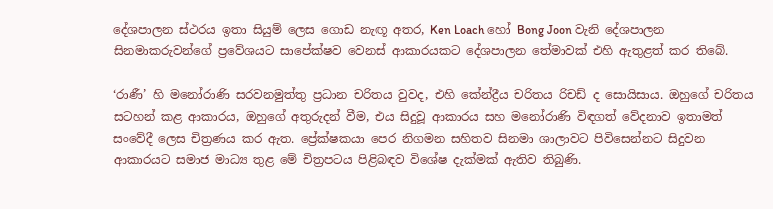දේශපාලන ස්ථරය ඉතා සියුම් ලෙස ගොඩ නැඟූ අතර, Ken Loach හෝ Bong Joon වැනි දේශපාලන සිනමාකරුවන්ගේ ප්‍රවේශයට සාපේක්ෂව වෙනස් ආකාරයකට දේශපාලන තේමාවක් එහි ඇතුළත් කර තිබේ.

‘රාණී’ හි මනෝරාණි සරවනමුත්තු ප්‍රධාන චරිතය වුවද, එහි කේන්ද්‍රීය චරිතය රිචඩ් ද සොයිසාය. ඔහුගේ චරිතය සටහන් කළ ආකාරය, ඔහුගේ අතුරුදන් වීම, එය සිදුවූ ආකාරය සහ මනෝරාණි විඳගත් වේදනාව ඉතාමත් සංවේදී ලෙස චිත්‍රණය කර ඇත. ප්‍රේක්ෂකයා පෙර නිගමන සහිතව සිනමා ශාලාවට පිවිසෙන්නට සිදුවන ආකාරයට සමාජ මාධ්‍ය තුළ මේ චිත්‍රපටය පිළිබඳව විශේෂ දැක්මක් ඇතිව තිබුණි.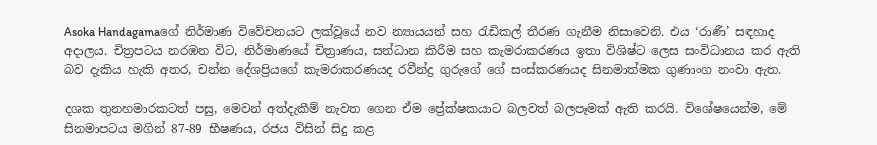Asoka Handagamaගේ නිර්මාණ විවේචනයට ලක්වූයේ නව න්‍යායයන් සහ රැඩිකල් තීරණ ගැනීම නිසාවෙනි. එය ‘රාණී’ සඳහාද අදාලය. චිත්‍රපටය නරඹන විට, නිර්මාණයේ චිත්‍රාණය, සන්ධාන කිරීම සහ කැමරාකරණය ඉතා විශිෂ්ට ලෙස සංවිධානය කර ඇති බව දැකිය හැකි අතර, චන්න දේශප්‍රියගේ කැමරාකරණයද රවීන්ද්‍ර ගුරුගේ ගේ සංස්කරණයද සිනමාත්මක ගුණාංග නංවා ඇත.

දශක තුනහමාරකටත් පසු, මෙවන් අත්දැකීම් නැවත ගෙන ඒම ප්‍රේක්ෂකයාට බලවත් බලපෑමක් ඇති කරයි. විශේෂයෙන්ම, මේ සිනමාපටය මගින් 87-89 භීෂණය, රජය විසින් සිදු කළ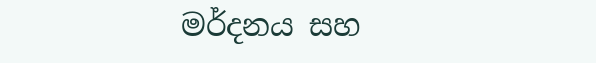මර්දනය සහ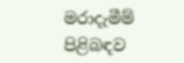මරාදැමීම් පිළිබඳව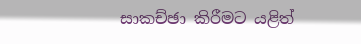සාකච්ඡා කිරීමට යළිත්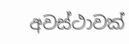අවස්ථාවක්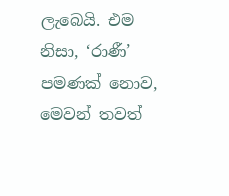ලැබෙයි. එම නිසා, ‘රාණී’ පමණක් නොව, මෙවන් තවත්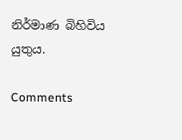නිර්මාණ බිහිවිය යුතුය.

Comments